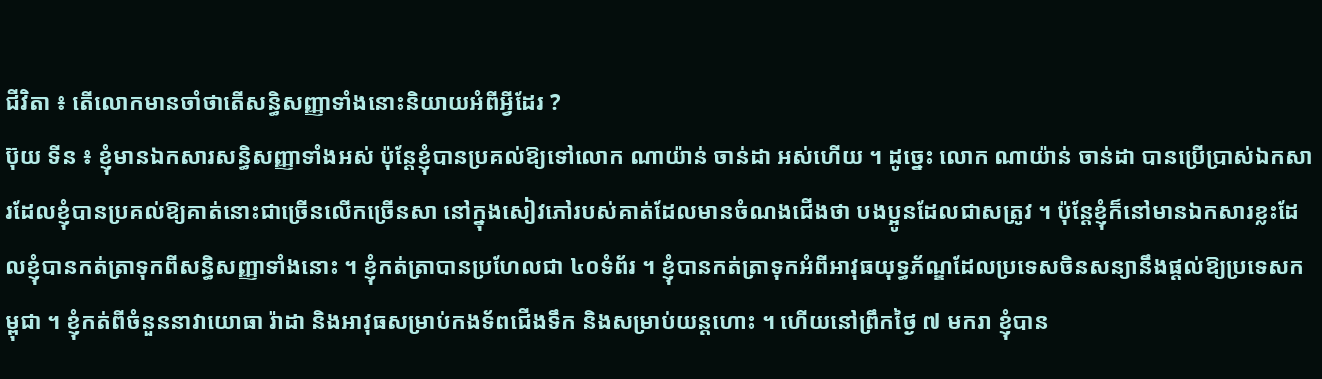ជីវិតា ៖ តើលោកមានចាំថាតើសន្ធិសញ្ញាទាំងនោះនិយាយអំពីអ្វីដែរ ?
ប៊ុយ ទីន ៖ ខ្ញុំមានឯកសារសន្ធិសញ្ញាទាំងអស់ ប៉ុន្តែខ្ញុំបានប្រគល់ឱ្យទៅលោក ណាយ៉ាន់ ចាន់ដា អស់ហើយ ។ ដូច្នេះ លោក ណាយ៉ាន់ ចាន់ដា បានប្រើប្រាស់ឯកសារដែលខ្ញុំបានប្រគល់ឱ្យគាត់នោះជាច្រើនលើកច្រើនសា នៅក្នុងសៀវភៅរបស់គាត់ដែលមានចំណងជើងថា បងប្អូនដែលជាសត្រូវ ។ ប៉ុន្តែខ្ញុំក៏នៅមានឯកសារខ្លះដែលខ្ញុំបានកត់ត្រាទុកពីសន្ធិសញ្ញាទាំងនោះ ។ ខ្ញុំកត់ត្រាបានប្រហែលជា ៤០ទំព័រ ។ ខ្ញុំបានកត់ត្រាទុកអំពីឤវុធយុទ្ធភ័ណ្ឌដែលប្រទេសចិនសន្យានឹងផ្តល់ឱ្យប្រទេសកម្ពុជា ។ ខ្ញុំកត់ពីចំនួននាវាយោធា រ៉ាដា និងឤវុធសម្រាប់កងទ័ពជើងទឹក និងសម្រាប់យន្តហោះ ។ ហើយនៅព្រឹកថ្ងៃ ៧ មករា ខ្ញុំបាន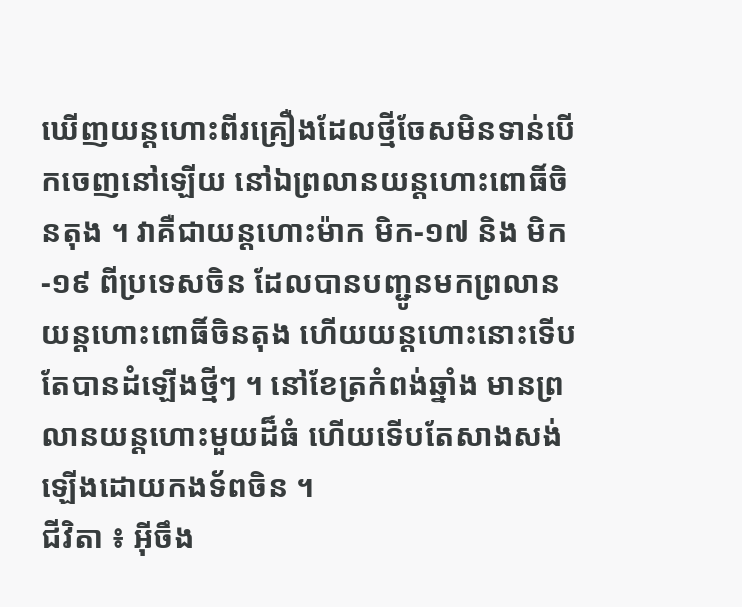ឃើញយន្តហោះពីរគ្រឿងដែលថ្មីចែសមិនទាន់បើកចេញនៅឡើយ នៅឯព្រលានយន្តហោះពោធិ៍ចិនតុង ។ វាគឺជាយន្តហោះម៉ាក មិក-១៧ និង មិក-១៩ ពីប្រទេសចិន ដែលបានបញ្ជូនមកព្រលានយន្តហោះពោធិ៍ចិនតុង ហើយយន្តហោះនោះទើបតែបានដំឡើងថ្មីៗ ។ នៅខែត្រកំពង់ឆ្នាំង មានព្រលានយន្តហោះមួយដ៏ធំ ហើយទើបតែសាងសង់ឡើងដោយកងទ័ពចិន ។
ជីវិតា ៖ អ៊ីចឹង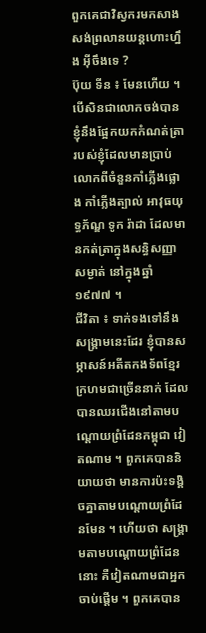ពួកគេជាវិស្វករមកសាងសង់ព្រលានយន្តហោះហ្នឹង អ៊ីចឹងទេ ?
ប៊ុយ ទីន ៖ មែនហើយ ។ បើសិនជាលោកចង់បាន ខ្ញុំនឹងផ្អែកយកកំណត់ត្រារបស់ខ្ញុំដែលមានប្រាប់លោកពីចំនួនកាំភ្លើងផ្លោង កាំភ្លើងត្បាល់ ឤវុធយុទ្ធភ័ណ្ឌ ទូក រ៉ាដា ដែលមានកត់ត្រាក្នុងសន្ធិសញ្ញាសម្ងាត់ នៅក្នុងឆ្នាំ១៩៧៧ ។
ជីវិតា ៖ ទាក់ទងទៅនឹងសង្គ្រាមនេះដែរ ខ្ញុំបានសម្ភាសន៍អតីតកងទ័ពខ្មែរក្រហមជាច្រើននាក់ ដែលបានឈរជើងនៅតាមបណ្តោយព្រំដែនកម្ពុជា វៀតណាម ។ ពួកគេបាននិយាយថា មានការប៉ះទង្គិចគ្នាតាមបណ្តោយព្រំដែនមែន ។ ហើយថា សង្រ្គាមតាមបណ្តោយព្រំដែន នោះ គឺវៀតណាមជាអ្នកចាប់ផ្ដើម ។ ពួកគេបាន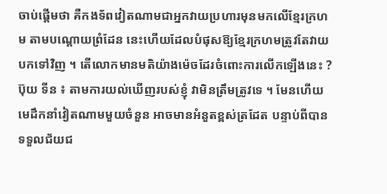ចាប់ផ្ដើមថា គឺកងទ័ពវៀតណាមជាអ្នកវាយប្រហារមុនមកលើខ្មែរក្រហម តាមបណ្ដោយព្រំដែន នេះហើយដែលបំផុសឱ្យខ្មែរក្រហមត្រូវតែវាយបកទៅវិញ ។ តើលោកមានមតិយ៉ាងម៉េចដែរចំពោះការលើកឡើងនេះ ?
ប៊ុយ ទីន ៖ តាមការយល់ឃើញរបស់ខ្ញុំ វាមិនត្រឹមត្រូវទេ ។ មែនហើយមេដឹកនាំវៀតណាមមួយចំនួន ឤចមានអំនួតខ្ពស់ត្រដែត បន្ទាប់ពីបានទទួលជ័យជ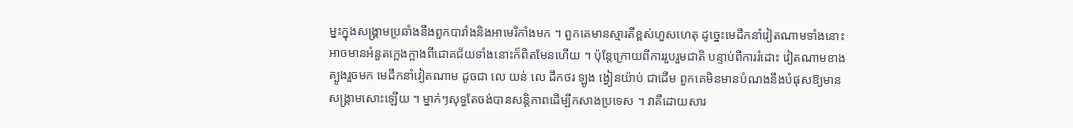ម្នះក្នុងសង្រ្គាមប្រឆាំងនឹងពួកបារាំងនិងឤមេរិកាំងមក ។ ពួកគេមានស្មារតីខ្ពស់ហួសហេតុ ដូច្នេះមេដឹកនាំវៀតណាមទាំងនោះ អាចមានអំនួតក្អេងក្អាងពីជោគជ័យទាំងនោះក៏ពិតមែនហើយ ។ ប៉ុន្តែក្រោយពីការរួបរួមជាតិ បន្ទាប់ពីការរំដោះ វៀតណាមខាងត្បូងរួចមក មេដឹកនាំវៀតណាម ដូចជា លេ យន់ លេ ដឹកថរ ឡូង ង្វៀនយ៉ាប់ ជាដើម ពួកគេមិនមានបំណងនឹងបំផុសឱ្យមានសង្គ្រាមសោះឡើយ ។ ម្នាក់ៗសុទ្ធតែចង់បានសន្តិភាពដើម្បីកសាងប្រទេស ។ វាគឺដោយសារ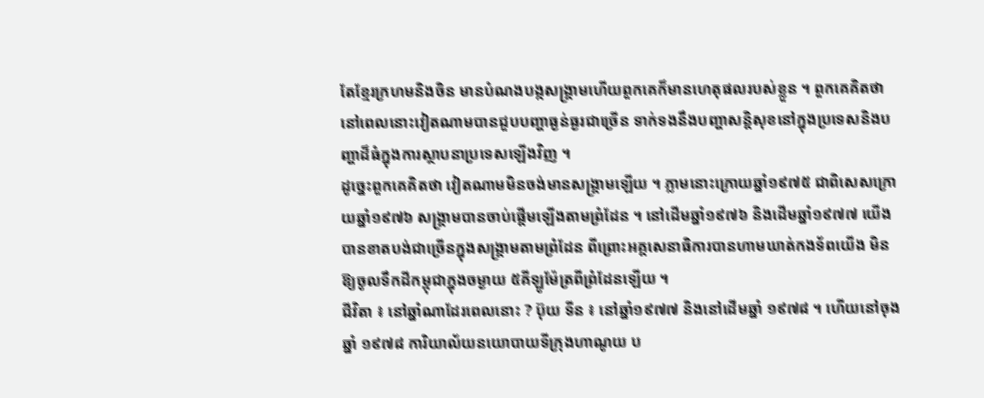តែខ្មែរក្រហមនិងចិន មានបំណងបង្កសង្គ្រាមហើយពួកគេក៏មានហេតុផលរបស់ខ្លួន ។ ពួកគេគិតថា នៅពេលនោះវៀតណាមបានជួបបញ្ហាធ្ងន់ធ្ងរជាច្រើន ទាក់ទងនឹងបញ្ហាសន្តិសុខនៅក្នុងប្រទេសនិងបញ្ហាដ៏ធំក្នុងការស្ថាបនាប្រទេសឡើងវិញ ។
ដូច្នេះពួកគេគិតថា វៀតណាមមិនចង់មានសង្គ្រាមឡើយ ។ ភ្លាមនោះក្រោយឆ្នាំ១៩៧៥ ជាពិសេសក្រោយឆ្នាំ១៩៧៦ សង្គ្រាមបានចាប់ផ្តើមឡើងតាមព្រំដែន ។ នៅដើមឆ្នាំ១៩៧៦ និងដើមឆ្នាំ១៩៧៧ យើងបានខាតបង់ជាច្រើនក្នុងសង្គ្រាមតាមព្រំដែន ពីព្រោះអគ្គសេនាធិការបានហាមឃាត់កងទ័ពយើង មិនឱ្យចូលទឹកដីកម្ពុជាក្នុងចម្ងាយ ៥គីឡូម៉ែត្រពីព្រំដែនឡើយ ។
ជីវិតា ៖ នៅឆ្នាំណាដែរពេលនោះ ? ប៊ុយ ទីន ៖ នៅឆ្នាំ១៩៧៧ និងនៅដើមឆ្នាំ ១៩៧៨ ។ ហើយនៅចុងឆ្នាំ ១៩៧៨ ការិយាល័យនយោបាយទីក្រុងហាណូយ ប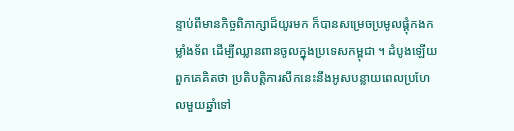ន្ទាប់ពីមានកិច្ចពិភាក្សាដ៏យូរមក ក៏បានសម្រេចប្រមូលផ្តុំកងកម្លាំងទ័ព ដើម្បីឈ្លានពានចូលក្នុងប្រទេសកម្ពុជា ។ ដំបូងឡើយពួកគេគិតថា ប្រតិបត្តិការសឹកនេះនឹងអូសបន្លាយពេលប្រហែលមួយឆ្នាំទៅ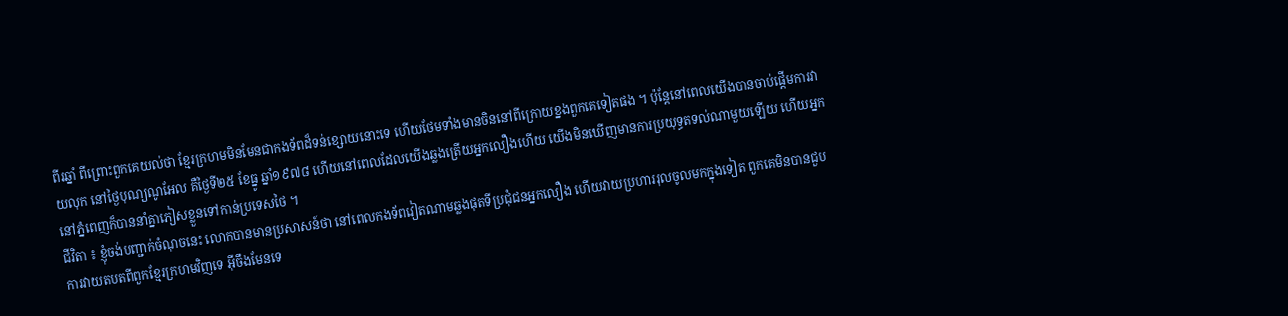ពីរឆ្នាំ ពីព្រោះពួកគេយល់ថា ខ្មែរក្រហមមិនមែនជាកងទ័ពដ៏ទន់ខ្សោយនោះទេ ហើយថែមទាំងមានចិននៅពីក្រោយខ្នងពួកគេទៀតផង ។ ប៉ុន្តែនៅពេលយើងបានចាប់ផ្តើមការវាយលុក នៅថ្ងៃបុណ្យណូអែល គឺថ្ងៃទី២៥ ខែធ្នូ ឆ្នាំ១៩៧៨ ហើយនៅពេលដែលយើងឆ្លងត្រើយអ្នកលឿងហើយ យើងមិនឃើញមានការប្រយុទ្ធតទល់ណាមួយឡើយ ហើយអ្នកនៅភ្នំពេញក៏បាននាំគ្នាភៀសខ្លួនទៅកាន់ប្រទេសថៃ ។
ជីវិតា ៖ ខ្ញុំចង់បញ្ជាក់ចំណុចនេះ លោកបានមានប្រសាសន៍ថា នៅពេលកងទ័ពវៀតណាមឆ្លងផុតទីប្រជុំជនអ្នកលឿង ហើយវាយប្រហាររុលចូលមកក្នុងទៀត ពួកគេមិនបានជួបការវាយតបតពីពួកខ្មែរក្រហមវិញទេ អ៊ីចឹងមែនទេ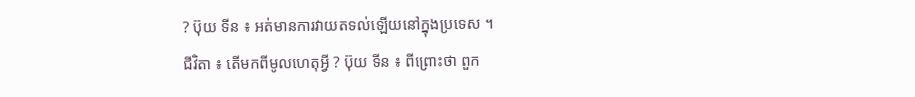? ប៊ុយ ទីន ៖ អត់មានការវាយតទល់ឡើយនៅក្នុងប្រទេស ។
ជីវិតា ៖ តើមកពីមូលហេតុអ្វី ? ប៊ុយ ទីន ៖ ពីព្រោះថា ពួក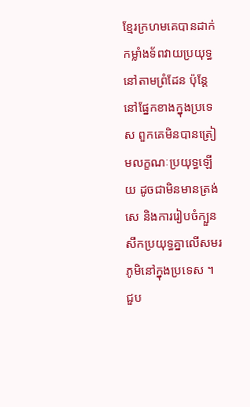ខ្មែរក្រហមគេបានដាក់កម្លាំងទ័ពវាយប្រយុទ្ធនៅតាមព្រំដែន ប៉ុន្តែនៅផ្នែកខាងក្នុងប្រទេស ពួកគេមិនបានត្រៀមលក្ខណៈប្រយុទ្ធឡើយ ដូចជាមិនមានត្រង់សេ និងការរៀបចំក្បួនសឹកប្រយុទ្ធគ្នាលើសមរភូមិនៅក្នុងប្រទេស ។ ជួប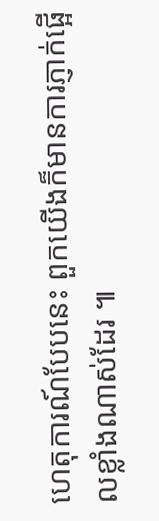ហេតុការណ៍បែបនេះ ពួកយើងក៏មានការភ្ញាក់ផ្អើលខ្លាំងណាស់ដែរ ៕